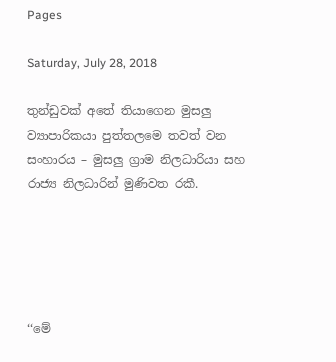Pages

Saturday, July 28, 2018

තුන්ඩුවක් අතේ තියාගෙන මුසලු ව්‍යාපාරිකයා පුත්තලමෙ තවත් වන සංහාරය – මුසලු ග්‍රාම නිලධාරියා සහ රාජ්‍ය නිලධාරින් මුණිවත රකී.





‘‘මේ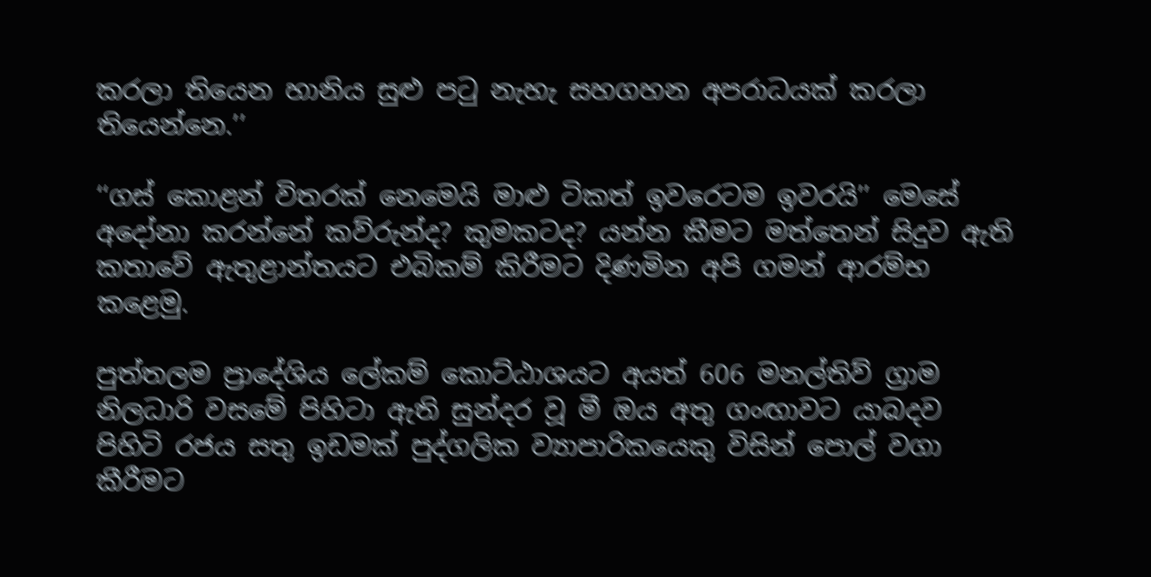කරලා තියෙන හානිය සුළු පටු නැහැ සහගහන අපරාධයක් කරලා තියෙන්නෙ.’’

‘‘ගස් කොළන් විතරක් නෙමෙයි මාළු ටිකත් ඉවරෙටම ඉවරයි’’ මෙසේ අදෝනා කරන්නේ කව්රුන්ද? කුමකටද? යන්න කීමට මත්තෙන් සිදුව ඇති කතාවේ ඇතුළාන්තයට එබිකම් කිරීමට දිණමින අපි ගමන් ආරම්භ කළෙමු.

පුත්තලම ප්‍රාදේශිය ලේකම් කොට්ඨාශයට අයත් 606 මනල්තිව් ග්‍රාම නිලධාරි වසමේ පිහිටා ඇති සුන්දර වූ මී ඔය අතු ගංඟාවට යාබදව පිහිටි රජය සතු ඉඩමක් පුද්ගලික ව්‍යාපාරිකයෙකු විසින් පොල් වගා කීරීමට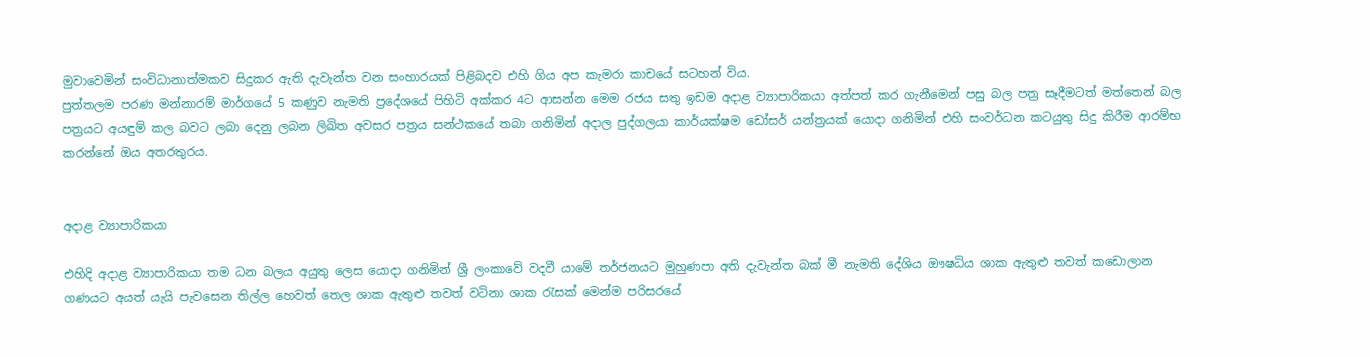මුවාවෙමින් සංවිධානාත්මකව සිදුකර ඇති දැවැන්ත වන සංහාරයක් පිළිබදව එහි ගිය අප කැමරා කාචයේ සටහන් විය.
පුත්තලම පරණ මන්නාරම් මාර්ගයේ 5 කණුව නැමති ප්‍රදේශයේ පිහිටි අක්කර 4ට ආසන්න මෙම රජය සතු ඉඩම අදාළ ව්‍යාපාරිකයා අත්පත් කර ගැනීමෙන් පසු බල පත්‍ර සෑදීමටත් මත්තෙන් බල පත්‍රයට අයඳුම් කල බවට ලබා දෙනු ලබන ලිඛිත අවසර පත්‍රය සන්ථකයේ තබා ගනිමින් අදාල පුද්ගලයා කාර්යක්ෂම ඩෝසර් යන්ත්‍රයක් යොදා ගනිමින් එහි සංවර්ධන කටයුතු සිදු කිරීම ආරම්භ කරන්නේ ඔය අතරතුරය.


අදාළ ව්‍යාපාරිකයා

එහිදි අදාළ ව්‍යාපාරිකයා තම ධන බලය අයුතු ලෙස යොදා ගනිමින් ශ්‍රී ලංකාවේ වදවී යාමේ තර්ජනයට මුහුණපා අති දැවැන්ත බක් මී නැමති දේශිය ඖෂධිය ශාක ඇතුළු තවත් කඩොලාන ගණයට අයත් යැයි පැවසෙන තිල්ල හෙවත් තෙල ශාක ඇතුළු තවත් වටිනා ශාක රැසක් මෙන්ම පරිසරයේ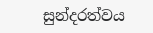සුන්දරත්වය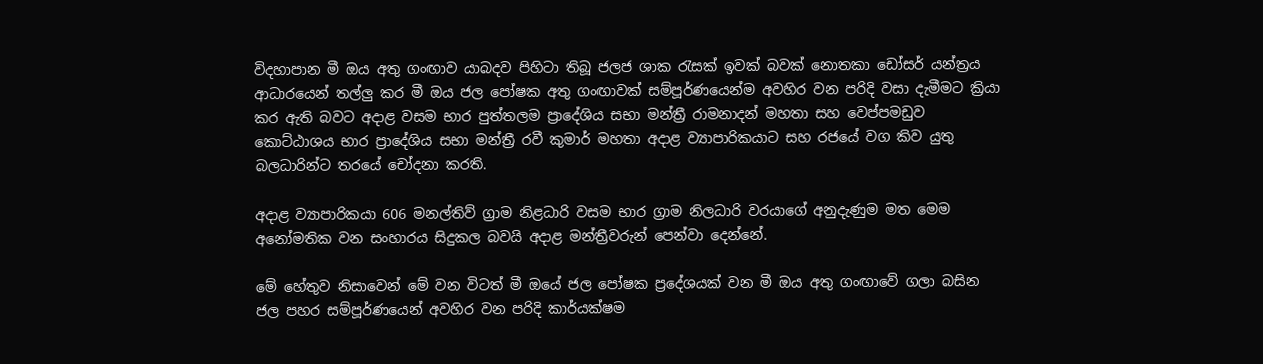විදහාපාන මී ඔය අතු ගංඟාව යාබදව පිහිටා තිබූ ජලජ ශාක රැසක් ඉවක් බවක් නොතකා ඩෝසර් යන්ත්‍රය ආධාරයෙන් තල්ලු කර මී ඔය ජල පෝෂක අතු ගංඟාවක් සම්පූර්ණයෙන්ම අවහිර වන පරිදි වසා දැමීමට ක්‍රියා කර ඇති බවට අදාළ වසම භාර පුත්තලම ප්‍රාදේශිය සභා මන්ත්‍රී රාමනාදන් මහතා සහ වෙප්පමඩුව කොට්ඨාශය භාර ප්‍රාදේශිය සභා මන්ත්‍රී රවී කුමාර් මහතා අදාළ ව්‍යාපාරිකයාට සහ රජයේ වග කිව යුතු බලධාරින්ට තරයේ චෝදනා කරති.

අදාළ ව්‍යාපාරිකයා 606 මනල්තිව් ග්‍රාම නිළධාරි වසම භාර ග්‍රාම නිලධාරි වරයාගේ අනුදැණුම මත මෙම අනෝමතික වන සංහාරය සිදුකල බවයි අදාළ මන්ත්‍රීවරුන් පෙන්වා දෙන්නේ.

මේ හේතුව නිසාවෙන් මේ වන විටත් මී ඔයේ ජල පෝෂක ප්‍රදේශයක් වන මී ඔය අතු ගංඟාවේ ගලා බසින ජල පහර සම්පූර්ණයෙන් අවහිර වන පරිදි කාර්යක්ෂම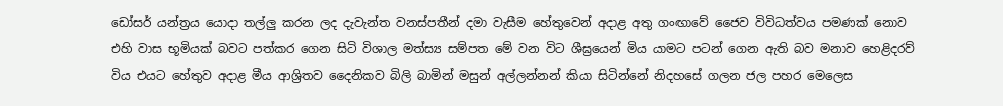ඩෝසර් යන්ත්‍රය යොදා තල්ලු කරන ලද දැවැන්ත වනස්පතීන් දමා වැසීම හේතුවෙන් අදාළ අතු ගංඟාවේ ජෛව විවිධත්වය පමණක් නොව එහි වාස භූමියක් බවට පත්කර ගෙන සිටි විශාල මත්ස්‍ය සම්පත මේ වන විට ශීඝ්‍රයෙන් මිය යාමට පටන් ගෙන ඇති බව මනාව හෙළිදරව් විය එයට හේතුව අදාළ මීය ආශ්‍රිතව දෛනිකව බිලි බාමින් මසුන් අල්ලන්නන් කියා සිටින්නේ නිදහසේ ගලන ජල පහර මෙලෙස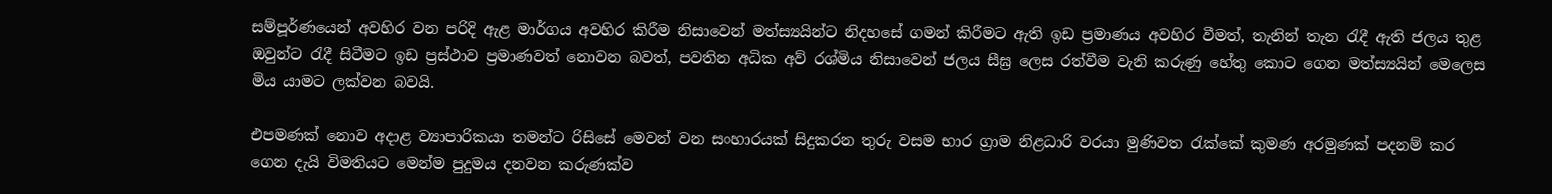සම්පූර්ණයෙන් අවහිර වන පරිදි ඇළ මාර්ගය අවහිර කිරීම නිසාවෙන් මත්ස්‍යයින්ට නිදහසේ ගමන් කිරීමට ඇති ඉඩ ප්‍රමාණය අවහිර වීමත්, තැනින් තැන රැදී ඇති ජලය තුළ ඔවුන්ට රැදී සිටීමට ඉඩ ප්‍රස්ථාව ප්‍රමාණවත් නොවන බවත්, පවතින අධික අව් රශ්මිය නිසාවෙන් ජලය සීඝ්‍ර ලෙස රත්වීම වැනි කරුණු හේතු කොට ගෙන මත්ස්‍යයින් මෙලෙස මිය යාමට ලක්වන බවයි.

එපමණක් නොව අදාළ ව්‍යාපාරිකයා තමන්ට රිසිසේ මෙවන් වන සංහාරයක් සිදුකරන තුරු වසම භාර ග්‍රාම නිළධාරි වරයා මුණිවත රැක්කේ කුමණ අරමුණක් පදනම් කර ගෙන දැයි විමතියට මෙන්ම පුදුමය දනවන කරුණක්ව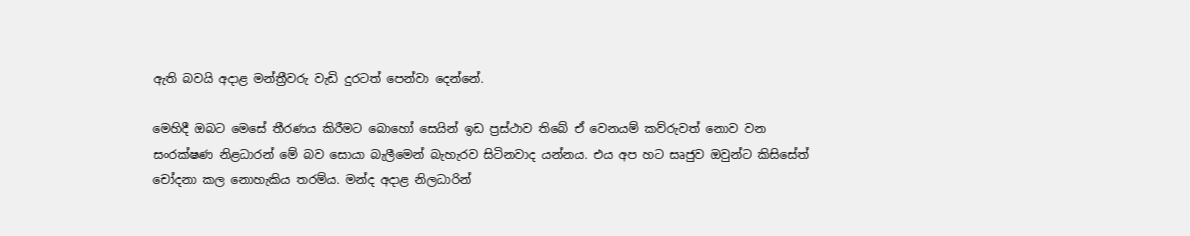ඇති බවයි අදාළ මන්ත්‍රීවරු වැඩි දුරටත් පෙන්වා දෙන්නේ.

මෙහිදී ඔබට මෙසේ තීරණය කිරීමට බොහෝ සෙයින් ඉඩ ප්‍රස්ථාව තිබේ ඒ වෙනයම් කව්රුවත් නොව වන සංරක්ෂණ නිළධාරන් මේ බව සොයා බැලීමෙන් බැහැරව සිටිනවාද යන්නය. එය අප හට සෘජුව ඔවුන්ට කිසිසේත් චෝදනා කල නොහැකිය තරම්ය. මන්ද අදාළ නිලධාරින්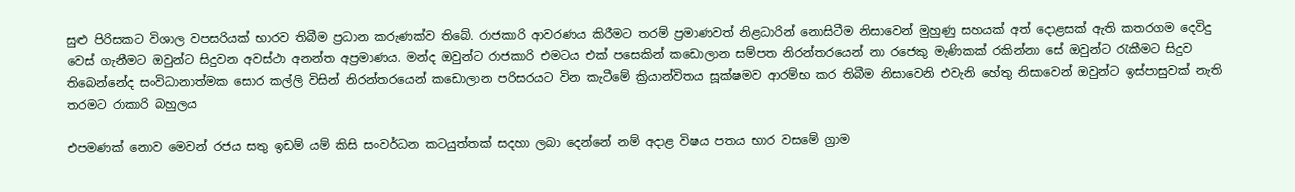සුළු පිරිසකට විශාල වපසරියක් භාරව තිබීම ප්‍රධාන කරුණක්ව තිබේ. රාජකාරි ආවරණය කිරීමට තරම් ප්‍රමාණවත් නිළධාරින් නොසිටීම නිසාවෙන් මුහුණු සහයක් අත් දොළසක් ඇති කතරගම දෙවිදු වෙස් ගැනීමට ඔවුන්ට සිදුවන අවස්ථා අනන්ත අප්‍රමාණය. මන්ද ඔවුන්ට රාජකාරි එමටය එක් පසෙකින් කඩොලාන සම්පත නිරන්තරයෙන් නා රජෙකු මැණිකක් රකින්නා සේ ඔවුන්ට රැකීමට සිදුව තිබෙන්නේද සංවිධානාත්මක සොර කල්ලි විසින් නිරන්තරයෙන් කඩොලාන පරිසරයට වින කැටීමේ ක්‍රියාන්විතය සූක්ෂමව ආරම්භ කර තිබීම නිසාවෙනි එවැනි හේතු නිසාවෙන් ඔවුන්ට ඉස්පාසුවක් නැති තරමට රාකාරි බහුලය

එපමණක් නොව මෙවන් රජය සතු ඉඩම් යම් කිසි සංවර්ධන කටයුත්තක් සදහා ලබා දෙන්නේ නම් අදාළ විෂය පතය භාර වසමේ ග්‍රාම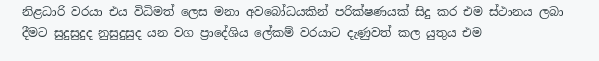නිළධාරි වරයා එය විධිමත් ලෙස මනා අවබෝධයකින් පරික්ෂණයක් සිදු කර එම ස්ථානය ලබා දීමට සුදුසුදුද නුසුදුසුද යන වග ප්‍රාදේශිය ලේකම් වරයාට දැණුවත් කල යුතුය එම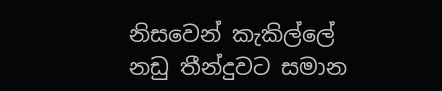නිසවෙන් කැකිල්ලේ නඩු තීන්දුවට සමාන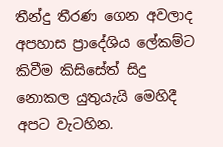තීන්දු තීරණ ගෙන අවලාද අපහාස ප්‍රාදේශිය ලේකම්ට කිවීම කිසිසේත් සිදු නොකල යුතුයැයි මෙහිදී අපට වැටහින.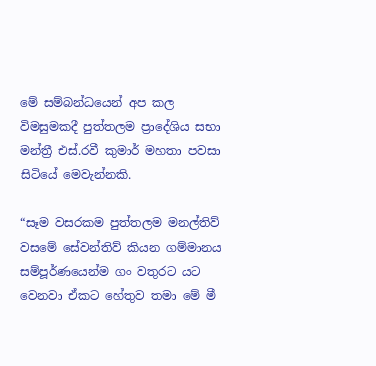මේ සම්බන්ධයෙන් අප කල විමසුමකදී පුත්තලම ප්‍රාදේශිය සභා මන්ත්‍රී එස්.රවී කුමාර් මහතා පවසා සිටියේ මෙවැන්නකි.

“සෑම වසරකම පුත්තලම මනල්තිව් වසමේ සේවන්තිව් කියන ගම්මානය සම්පූර්ණයෙන්ම ගං වතුරට යට වෙනවා ඒකට හේතුව තමා මේ මී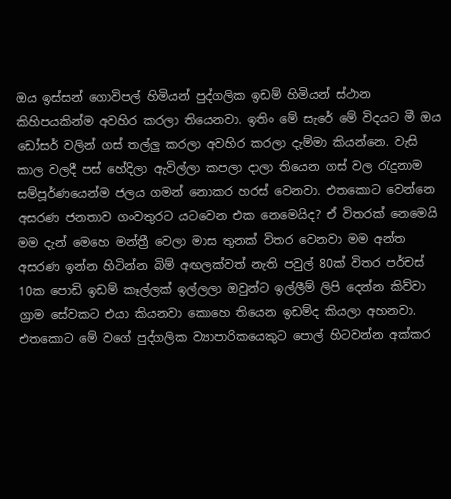ඔය ඉස්සන් ගොවිපල් හිමියන් පුද්ගලික ඉඩම් හිමියන් ස්ථාන කිහිපයකින්ම අවහිර කරලා තියෙනවා. ඉතිං මේ සැරේ මේ විදයට මී ඔය ඩෝසර් වලින් ගස් තල්ලු කරලා අවහිර කරලා දැම්මා කියන්නෙ. වැසි කාල වලදී පස් හේදිලා ඇවිල්ලා කපලා දාලා තියෙන ගස් වල රැදුනාම සම්පූර්ණයෙන්ම ජලය ගමන් නොකර හරස් වෙනවා. එතකොට වෙන්නෙ අසරණ ජනතාව ගංවතුරට යටවෙන එක නෙමෙයිද? ඒ විතරක් නෙමෙයි මම දැන් මෙහෙ මන්ත්‍රී වෙලා මාස තුනක් විතර වෙනවා මම අන්ත අසරණ ඉන්න හිටින්න බිම් අඟලක්වත් නැති පවුල් 80ක් විතර පර්චස් 10ක පොඩි ඉඩම් කෑල්ලක් ඉල්ලලා ඔවුන්ට ඉල්ලීම් ලිපි දෙන්න කිව්වා ග්‍රාම සේවකට එයා කියනවා කොහෙ තියෙන ඉඩම්ද කියලා අහනවා. එතකොට මේ වගේ පුද්ගලික ව්‍යාපාරිකයෙකුට පොල් හිටවන්න අක්කර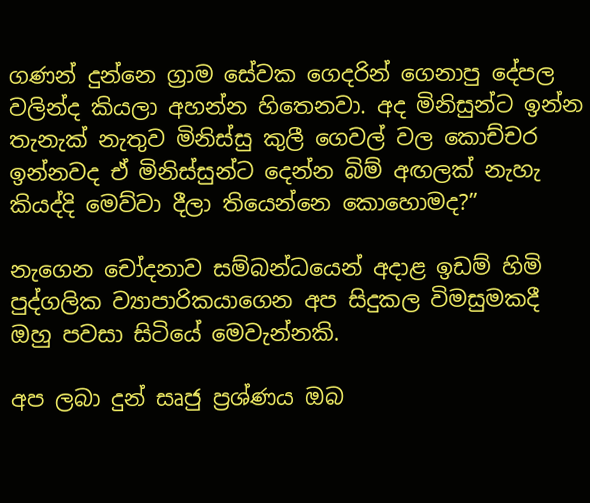ගණන් දුන්නෙ ග්‍රාම සේවක ගෙදරින් ගෙනාපු දේපල වලින්ද කියලා අහන්න හිතෙනවා. අද මිනිසුන්ට ඉන්න තැනැක් නැතුව මිනිස්සු කුලී ගෙවල් වල කොච්චර ඉන්නවද ඒ මිනිස්සුන්ට දෙන්න බිම් අඟලක් නැහැ කියද්දි මෙව්වා දීලා තියෙන්නෙ කොහොමද?”

නැගෙන චෝදනාව සම්බන්ධයෙන් අදාළ ඉඩම් හිමි පුද්ගලික ව්‍යාපාරිකයාගෙන අප සිදුකල විමසුමකදී ඔහු පවසා සිටියේ මෙවැන්නකි.

අප ලබා දුන් සෘජු ප්‍රශ්ණය ඔබ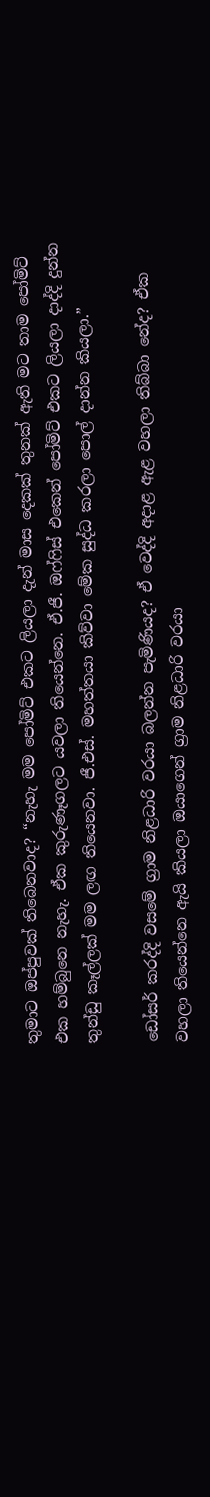තුමාට ඔප්පුවක් තිබෙනවාද? “නැහැ මම පෝමිට් එකට ලියලා දැන් මාස දෙකක් තුනක් ඇති මට තාම පෝමිට් එක හම්බුනෙ නැහැ. ඒක කුරුණෑගලට යවලා තියෙන්නෙ. ඒ.ජී. ඔෆ්ෆිස් එකෙන් පෝමිට් එකට ලියලා දාද්දි දුන්න තුන්ඩු කෑල්ලක් මම ලඟ තියෙනවා. ජී.එස්. මහත්තයා කිව්වා මේක සුද්ධ කරලා පොල් දාන්න කියලා.”

ඩෝසර් කරද්දි වසමේ ග්‍රාම නිළධාරි වරයා බලන්න පැමිණියද? ඒ වෙද්දි අදාළ ඇළ වහලා තිබ්බා නේද? ඒක වහලා තියෙන්නෙ ඇයි කියලා ඔයාගෙන් ග්‍රාම නිළධාරි වරයා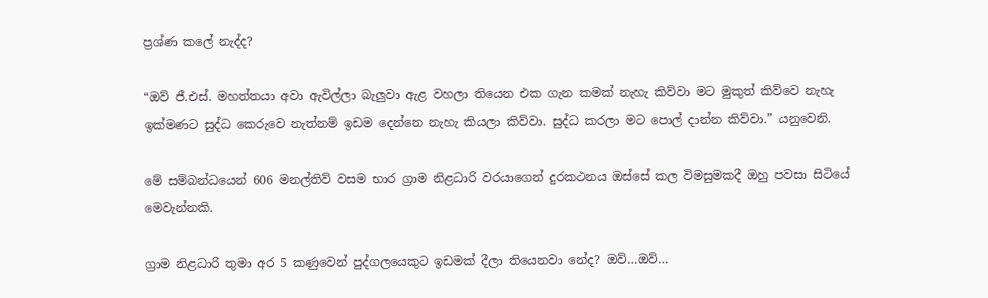ප්‍රශ්ණ කලේ නැද්ද?

“ඔව් ජී.එස්. මහත්තයා අවා ඇවිල්ලා බැලුවා ඇළ වහලා තියෙන එක ගැන කමක් නැහැ කිව්වා මට මුකුත් කිව්වෙ නැහැ ඉක්මණට සුද්ධ කෙරුවෙ නැත්නම් ඉඩම දෙන්නෙ නැහැ කියලා කිව්වා. සුද්ධ කරලා මට පොල් දාන්න කිව්වා.” යනුවෙනි.

මේ සම්බන්ධයෙන් 606 මනල්තිව් වසම භාර ග්‍රාම නිළධාරි වරයාගෙන් දුරකථනය ඔස්සේ කල විමසුමකදී ඔහු පවසා සිටියේ මෙවැන්නකි.

ග්‍රාම නිළධාරි තුමා අර 5 කණුවෙන් පුද්ගලයෙකුට ඉඩමක් දීලා තියෙනවා නේද? ඔව්…ඔව්…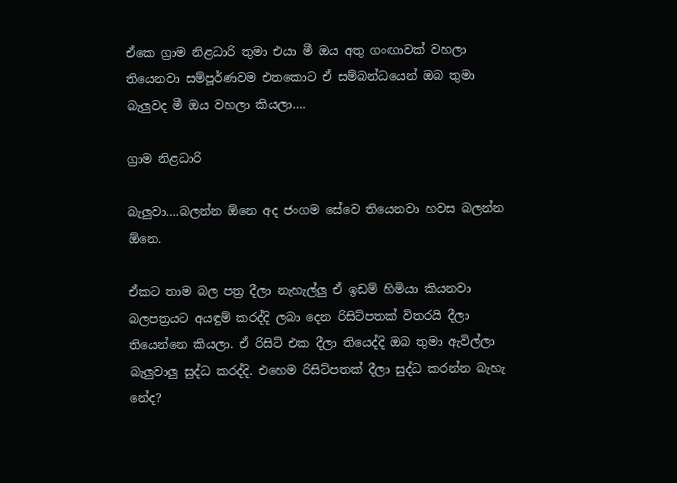ඒකෙ ග්‍රාම නිළධාරි තුමා එයා මී ඔය අතු ගංඟාවක් වහලා තියෙනවා සම්පූර්ණවම එතකොට ඒ සම්බන්ධයෙන් ඔබ තුමා බැලුවද මී ඔය වහලා කියලා….

ග්‍රාම නිළධාරි

බැලුවා….බලන්න ඕනෙ අද ජංගම සේවෙ තියෙනවා හවස බලන්න ඕනෙ.

ඒකට තාම බල පත්‍ර දීලා නැහැල්ලු ඒ ඉඩම් හිමියා කියනවා බලපත්‍රයට අයඳුම් කරද්දි ලබා දෙන රිසිට්පතක් විතරයි දීලා තියෙන්නෙ කියලා. ඒ රිසිට් එක දීලා තියෙද්දි ඔබ තුමා ඇවිල්ලා බැලුවාලු සුද්ධ කරද්දි. එහෙම රිසිට්පතක් දීලා සුද්ධ කරන්න බැහැ නේද?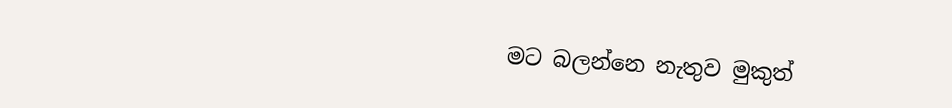මට බලන්නෙ නැතුව මුකුත්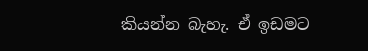කියන්න බැහැ. ඒ ඉඩමට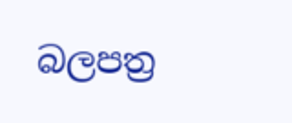බලපත්‍ර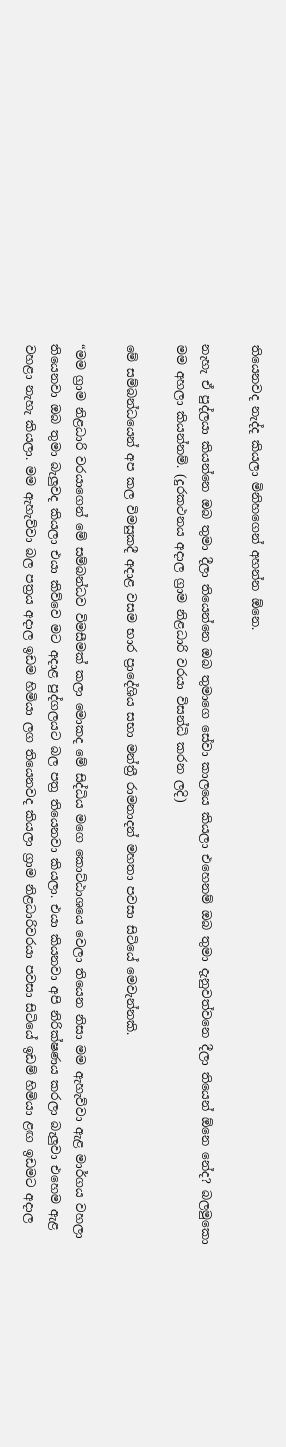තියෙනවද නැද්ද කියලා මිනිහගෙන් අහන්න ඕනෙ.

නැහැ ඒ පුද්ලයා කියන්නෙ ඔබ තුමා දීලා තියෙන්නෙ ඔබ තුමාගෙ සේවා කාලයෙ කියලා එහෙනම් ඔබ තුමා දැනුවත්වනෙ දීලා තියෙන් ඕනෙ නේද? බලමුකො මම අහලා කියන්නම්. (දුරකථනය අදාල ග්‍රාම නිළධාරි වරයා විසන්ධි කරන ලදි)

මේ සම්බන්ධයෙන් අප කල විමසුකදී අදාළ වසම භාර ප්‍රාදේශිය සභා මන්ත්‍රී රාමනාදන් මහතා පවසා සිටියේ මෙවැන්නකි.

“මම ග්‍රාම නිළධාරි වරයාගෙන් මේ සම්බන්ධව විමසීමක් කලා මොකද මේ සිද්ධිය මගෙ කොට්ඨාශයෙ වෙලා තියෙන නිසා මම ඇහැව්වා ඇළ මාර්ගය වහලා තියෙනවා ඔබ තුමා බැලුවද කියලා එයා කිව්වෙ මට අදාළ පුද්ගලයට බල පත්‍ර තියෙනවා කියලා. එයා කියනවා අපි නිරික්ෂණය කරලා බැලුවා එහෙම ඇළ වහළා නැහැ කියලා. මම ඇහැව්වා බල පත්‍රය අදාල ඉඩම හිමියා ලග තියෙනවද කියලා ග්‍රාම නිළධාරිවරයා පවසා සිටියේ ඉඩම් හිමියා ළඟ ඉඩමට අදාල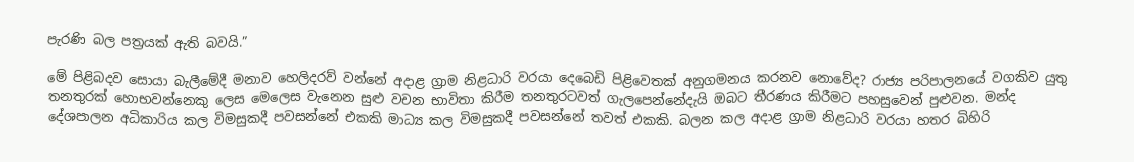පැරණි බල පත්‍රයක් ඇති බවයි.”

මේ පිළිබදව සොයා බැලීමේදී මනාව හෙලිදරව් වන්නේ අදාළ ග්‍රාම නිළධාරි වරයා දෙබෙඩි පිළිවෙතක් අනුගමනය කරනව නොවේද? රාජ්‍ය පරිපාලනයේ වගකිව යුතු තනතුරක් හොභවන්නෙකු ලෙස මෙලෙස වැනෙන සුළු වචන භාවිතා කිරීම තනතුරටවත් ගැලපෙන්නේදැයි ඔබට තීරණය කිරීමට පහසුවෙන් පුළුවන. මන්ද දේශපාලන අධිකාරිය කල විමසුකදී පවසන්නේ එකකි මාධ්‍ය කල විමසුකදී පවසන්නේ තවත් එකකි. බලන කල අදාළ ග්‍රාම නිළධාරි වරයා හතර බිහිරි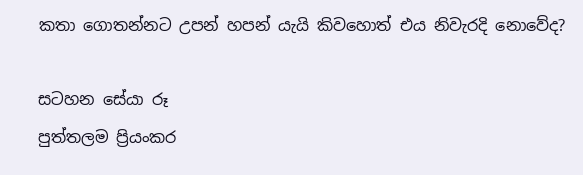කතා ගොතන්නට උපන් හපන් යැයි කිවහොත් එය නිවැරදි නොවේද?

සටහන සේයා රූ
පුත්තලම ප්‍රියංකර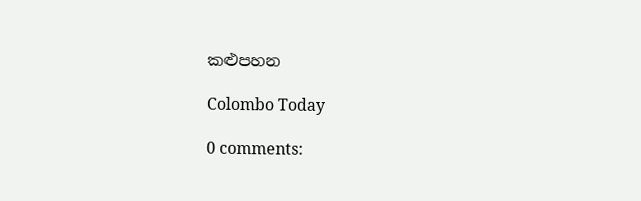කළුපහන

Colombo Today

0 comments: